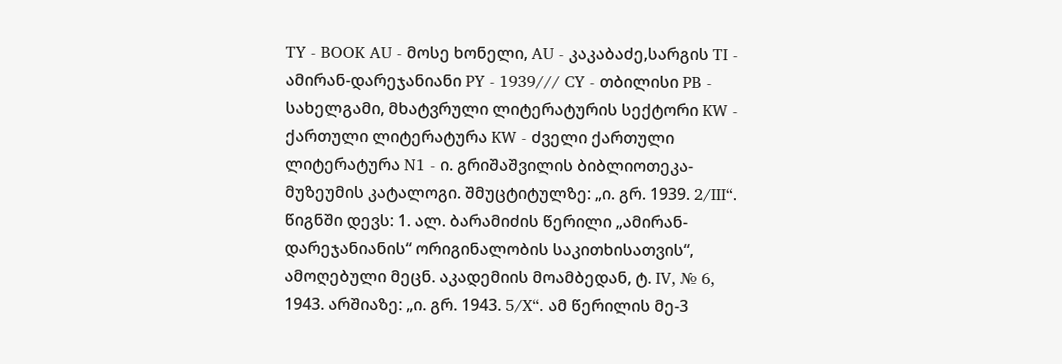TY - BOOK AU - მოსე ხონელი, AU - კაკაბაძე,სარგის TI - ამირან-დარეჯანიანი PY - 1939/// CY - თბილისი PB - სახელგამი, მხატვრული ლიტერატურის სექტორი KW - ქართული ლიტერატურა KW - ძველი ქართული ლიტერატურა N1 - ი. გრიშაშვილის ბიბლიოთეკა-მუზეუმის კატალოგი. შმუცტიტულზე: „ი. გრ. 1939. 2/III“. წიგნში დევს: 1. ალ. ბარამიძის წერილი „ამირან-დარეჯანიანის“ ორიგინალობის საკითხისათვის“, ამოღებული მეცნ. აკადემიის მოამბედან, ტ. IV, № 6, 1943. არშიაზე: „ი. გრ. 1943. 5/X“. ამ წერილის მე-3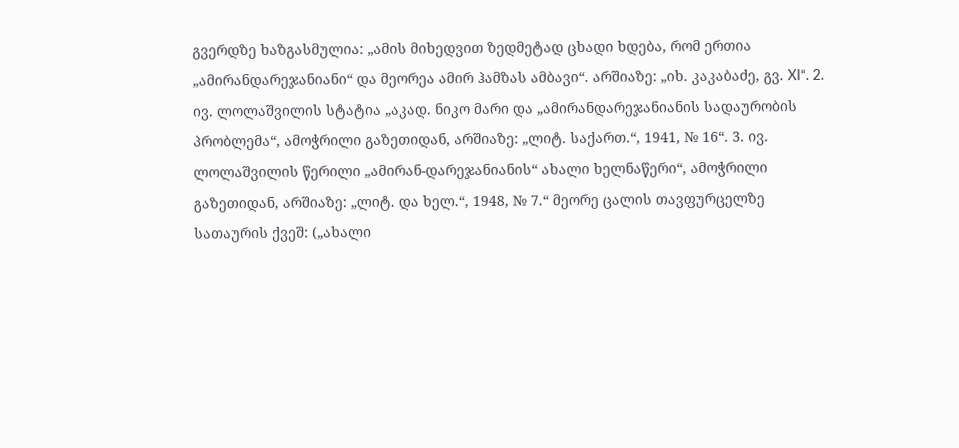გვერდზე ხაზგასმულია: „ამის მიხედვით ზედმეტად ცხადი ხდება, რომ ერთია „ამირანდარეჯანიანი“ და მეორეა ამირ ჰამზას ამბავი“. არშიაზე: „იხ. კაკაბაძე, გვ. XI“. 2. ივ. ლოლაშვილის სტატია „აკად. ნიკო მარი და „ამირანდარეჯანიანის სადაურობის პრობლემა“, ამოჭრილი გაზეთიდან, არშიაზე: „ლიტ. საქართ.“, 1941, № 16“. 3. ივ. ლოლაშვილის წერილი „ამირან-დარეჯანიანის“ ახალი ხელნაწერი“, ამოჭრილი გაზეთიდან, არშიაზე: „ლიტ. და ხელ.“, 1948, № 7.“ მეორე ცალის თავფურცელზე სათაურის ქვეშ: („ახალი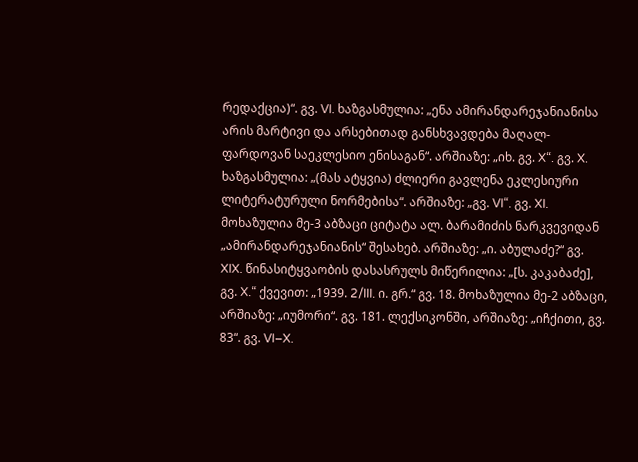რედაქცია)“. გვ. VI. ხაზგასმულია: „ენა ამირანდარეჯანიანისა არის მარტივი და არსებითად განსხვავდება მაღალ-ფარდოვან საეკლესიო ენისაგან“. არშიაზე: „იხ. გვ. X“. გვ. X. ხაზგასმულია: „(მას ატყვია) ძლიერი გავლენა ეკლესიური ლიტერატურული ნორმებისა“. არშიაზე: „გვ. VI“. გვ. XI. მოხაზულია მე-3 აბზაცი ციტატა ალ. ბარამიძის ნარკვევიდან „ამირანდარეჯანიანის“ შესახებ. არშიაზე: „ი. აბულაძე?“ გვ. XIX. წინასიტყვაობის დასასრულს მიწერილია: „[ს. კაკაბაძე], გვ. X.“ ქვევით: „1939. 2/III. ი. გრ.“ გვ. 18. მოხაზულია მე-2 აბზაცი, არშიაზე: „იუმორი“. გვ. 181. ლექსიკონში, არშიაზე: „იჩქითი, გვ. 83“. გვ. VI–X.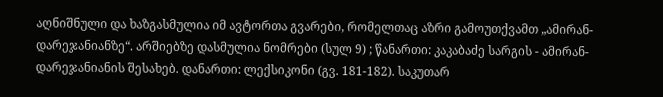აღნიშნული და ხაზგასმულია იმ ავტორთა გვარები, რომელთაც აზრი გამოუთქვამთ „ამირან-დარეჯანიანზე“. არშიებზე დასმულია ნომრები (სულ 9) ; წანართი: კაკაბაძე სარგის - ამირან-დარეჯანიანის შესახებ. დანართი: ლექსიკონი (გვ. 181-182). საკუთარ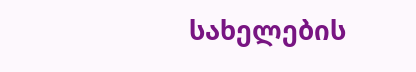სახელების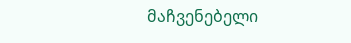მაჩვენებელი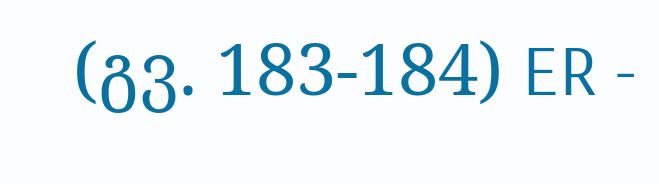(გვ. 183-184) ER -